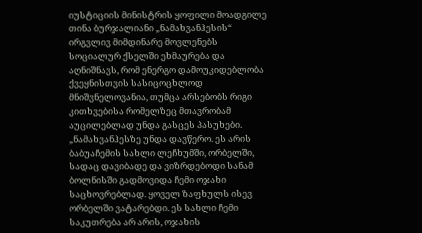იუსტიციის მინისტრის ყოფილი მოადგილე თინა ბურჯალიანი „ნამახვანჰესის“ ირგვლივ მიმდინარე მოვლენებს სოციალურ ქსელში ეხმაურება და აღნიშნავს, რომ ენერგო დამოუკიდებლობა ქვეყნისთვის სასიცოცხლოდ მნიშვნელოვანია, თუმცა არსებობს რიგი კითხვებისა რომელზეც მთავრობამ აუცილებლად უნდა გასცეს პასუხები.
„ნამახვანჰესზე უნდა დავწერო. ეს არის ბაბუაჩემის სახლი ლეჩხუმში, ორბელში, სადაც დავიბადე და ვიზრდებოდი სანამ ბოლნისში გადმოვიდა ჩემი ოჯახი საცხოვრებლად. ყოველ ზაფხულს ისევ ორბელში ვატარებდი. ეს სახლი ჩემი საკუთრება არ არის, ოჯახის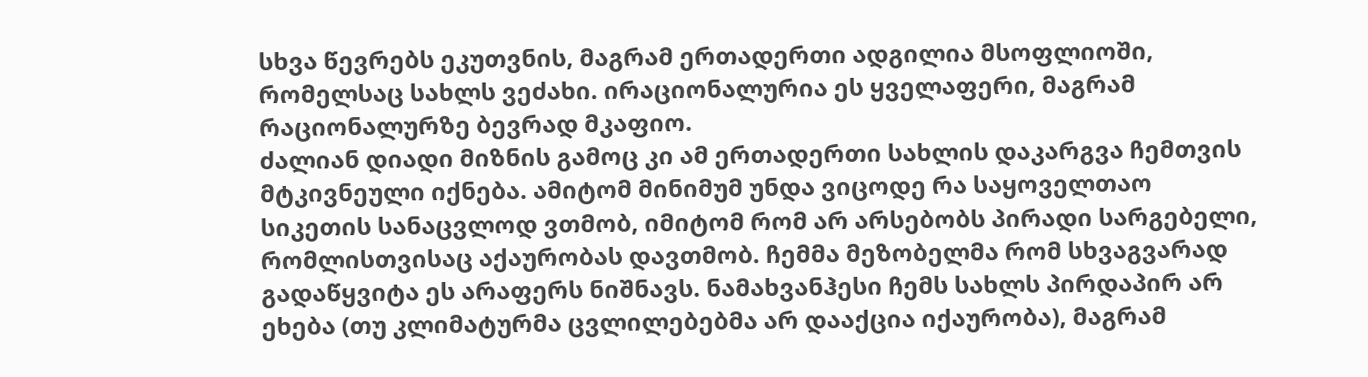სხვა წევრებს ეკუთვნის, მაგრამ ერთადერთი ადგილია მსოფლიოში, რომელსაც სახლს ვეძახი. ირაციონალურია ეს ყველაფერი, მაგრამ რაციონალურზე ბევრად მკაფიო.
ძალიან დიადი მიზნის გამოც კი ამ ერთადერთი სახლის დაკარგვა ჩემთვის მტკივნეული იქნება. ამიტომ მინიმუმ უნდა ვიცოდე რა საყოველთაო სიკეთის სანაცვლოდ ვთმობ, იმიტომ რომ არ არსებობს პირადი სარგებელი, რომლისთვისაც აქაურობას დავთმობ. ჩემმა მეზობელმა რომ სხვაგვარად გადაწყვიტა ეს არაფერს ნიშნავს. ნამახვანჰესი ჩემს სახლს პირდაპირ არ ეხება (თუ კლიმატურმა ცვლილებებმა არ დააქცია იქაურობა), მაგრამ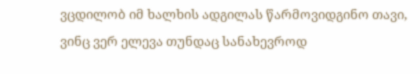ვცდილობ იმ ხალხის ადგილას წარმოვიდგინო თავი, ვინც ვერ ელევა თუნდაც სანახევროდ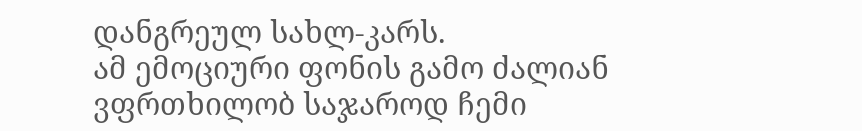დანგრეულ სახლ-კარს.
ამ ემოციური ფონის გამო ძალიან ვფრთხილობ საჯაროდ ჩემი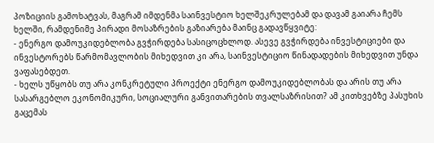პოზიციის გამოხატვას, მაგრამ იმდენმა საინვესტიო ხელშეკრულებამ და დავამ გაიარა ჩემს ხელში, რამდენიმე პირადი მოსაზრების გაზიარება მაინც გადავწყვიტე:
- ენერგო დამოუკიდებლობა გვჭირდება სასიცოცხლოდ. ასევე გვჭირდება ინვესტიციები და ინვესტორებს წარმომავლობის მიხედვით კი არა, საინვესტიციო წინადადების მიხედვით უნდა ვაფასებდეთ.
- ხელს უწყობს თუ არა კონკრეტული პროექტი ენერგო დამოუკიდებლობას და არის თუ არა სასარგებლო ეკონომიკური, სოციალური განვითარების თვალსაზრისით? ამ კითხვებზე პასუხის გაცემას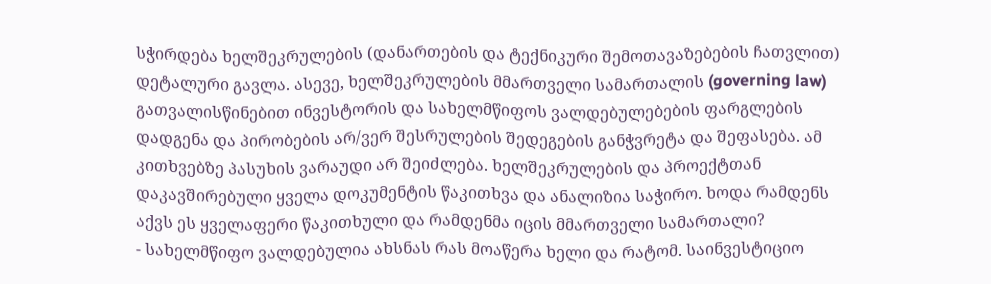სჭირდება ხელშეკრულების (დანართების და ტექნიკური შემოთავაზებების ჩათვლით) დეტალური გავლა. ასევე, ხელშეკრულების მმართველი სამართალის (governing law) გათვალისწინებით ინვესტორის და სახელმწიფოს ვალდებულებების ფარგლების დადგენა და პირობების არ/ვერ შესრულების შედეგების განჭვრეტა და შეფასება. ამ კითხვებზე პასუხის ვარაუდი არ შეიძლება. ხელშეკრულების და პროექტთან დაკავშირებული ყველა დოკუმენტის წაკითხვა და ანალიზია საჭირო. ხოდა რამდენს აქვს ეს ყველაფერი წაკითხული და რამდენმა იცის მმართველი სამართალი?
- სახელმწიფო ვალდებულია ახსნას რას მოაწერა ხელი და რატომ. საინვესტიციო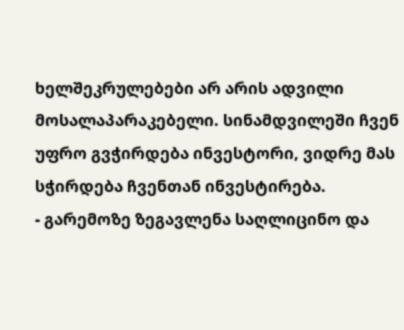ხელშეკრულებები არ არის ადვილი მოსალაპარაკებელი. სინამდვილეში ჩვენ უფრო გვჭირდება ინვესტორი, ვიდრე მას სჭირდება ჩვენთან ინვესტირება.
- გარემოზე ზეგავლენა საღლიცინო და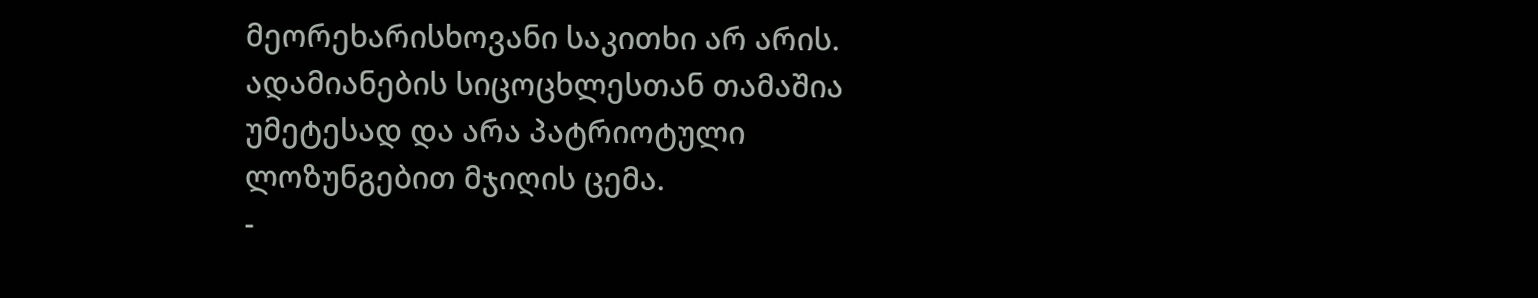მეორეხარისხოვანი საკითხი არ არის. ადამიანების სიცოცხლესთან თამაშია უმეტესად და არა პატრიოტული ლოზუნგებით მჯიღის ცემა.
-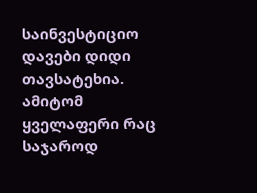საინვესტიციო დავები დიდი თავსატეხია. ამიტომ ყველაფერი რაც საჯაროდ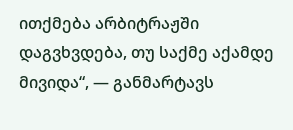ითქმება არბიტრაჟში დაგვხვდება, თუ საქმე აქამდე მივიდა“, — განმარტავს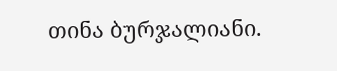თინა ბურჯალიანი.